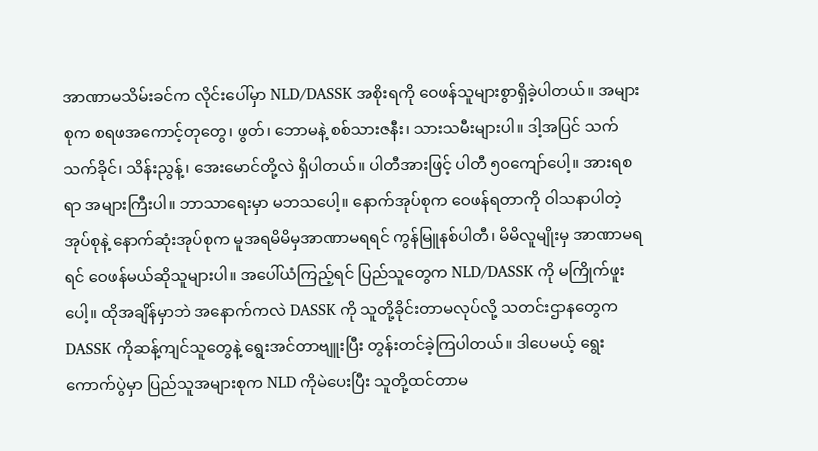အာဏာမသိမ်းခင်က လိုင်းပေါ်မှာ NLD/DASSK အစိုးရကို ဝေဖန်သူများစွာရှိခဲ့ပါတယ်။ အများစုက စရဖအကောင့်တုတွေ၊ ဖွတ်၊ ဘောမနဲ့ စစ်သားဇနီး၊ သားသမီးများပါ။ ဒါ့အပြင် သက်သက်ခိုင်၊ သိန်းညွန့်၊ အေးမောင်တို့လဲ ရှိပါတယ်။ ပါတီအားဖြင့် ပါတီ ၅၀ကျော်ပေါ့။ အားရစရာ အများကြီးပါ။ ဘာသာရေးမှာ မဘသပေါ့။ နောက်အုပ်စုက ဝေဖန်ရတာကို ဝါသနာပါတဲ့အုပ်စုနဲ့ နောက်ဆုံးအုပ်စုက မူအရမိမိမှအာဏာမရရင် ကွန်မြူနစ်ပါတီ၊ မိမိလူမျိုးမှ အာဏာမရရင် ဝေဖန်မယ်ဆိုသူများပါ။ အပေါ်ယံကြည့်ရင် ပြည်သူတွေက NLD/DASSK ကို မကြိုက်ဖူးပေါ့။ ထိုအချိန်မှာဘဲ အနောက်ကလဲ DASSK ကို သူတို့ခိုင်းတာမလုပ်လို့ သတင်းဌာနတွေက DASSK ကိုဆန့်ကျင်သူတွေနဲ့ ရွေးအင်တာဗျူးပြီး တွန်းတင်ခဲ့ကြပါတယ်။ ဒါပေမယ့် ရွေးကောက်ပွဲမှာ ပြည်သူအများစုက NLD ကိုမဲပေးပြီး သူတို့ထင်တာမ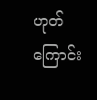ဟုတ်ကြောင်း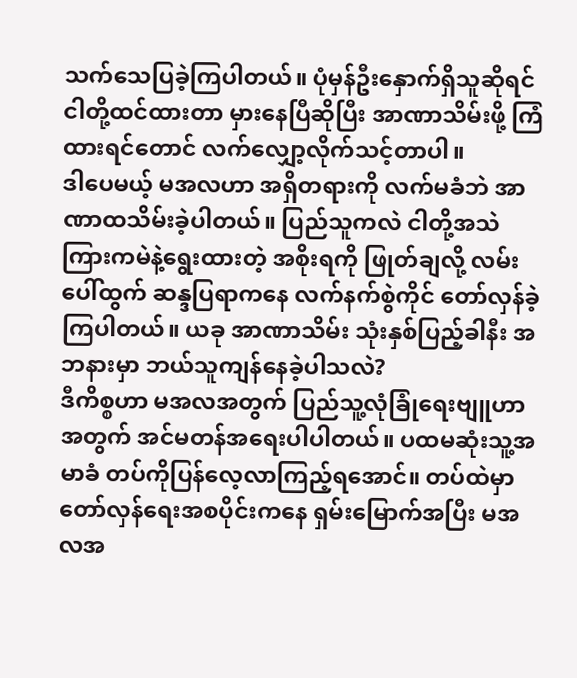သက်သေပြခဲ့ကြပါတယ်။ ပုံမှန်ဦးနှောက်ရှိသူဆိုရင် ငါတို့ထင်ထားတာ မှားနေပြီဆိုပြီး အာဏာသိမ်းဖို့ ကြံထားရင်တောင် လက်လျှော့လိုက်သင့်တာပါ။
ဒါပေမယ့် မအလဟာ အရှိတရားကို လက်မခံဘဲ အာဏာထသိမ်းခဲ့ပါတယ်။ ပြည်သူကလဲ ငါတို့အသဲကြားကမဲနဲ့ရွေးထားတဲ့ အစိုးရကို ဖြုတ်ချလို့ လမ်းပေါ်ထွက် ဆန္ဒပြရာကနေ လက်နက်စွဲကိုင် တော်လှန်ခဲ့ကြပါတယ်။ ယခု အာဏာသိမ်း သုံးနှစ်ပြည့်ခါနီး အဘနားမှာ ဘယ်သူကျန်နေခဲ့ပါသလဲ?
ဒီကိစ္စဟာ မအလအတွက် ပြည်သူ့လုံခြုံရေးဗျူဟာအတွက် အင်မတန်အရေးပါပါတယ်။ ပထမဆုံးသူ့အမာခံ တပ်ကိုပြန်လေ့လာကြည့်ရအောင်။ တပ်ထဲမှာ တော်လှန်ရေးအစပိုင်းကနေ ရှမ်းမြောက်အပြီး မအလအ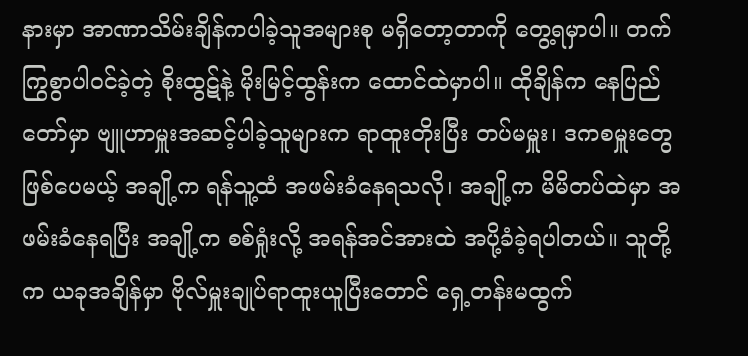နားမှာ အာဏာသိမ်းချိန်ကပါခဲ့သူအများစု မရှိတော့တာကို တွေ့ရမှာပါ။ တက်ကြွစွာပါဝင်ခဲ့တဲ့ စိုးထွဋ်နဲ့ မိုးမြင့်ထွန်းက ထောင်ထဲမှာပါ။ ထိုချိန်က နေပြည်တော်မှာ ဗျူဟာမှူးအဆင့်ပါခဲ့သူများက ရာထူးတိုးပြီး တပ်မမှူး၊ ဒကစမှူးတွေဖြစ်ပေမယ့် အချို့က ရန်သူ့ထံ အဖမ်းခံနေရသလို၊ အချို့က မိမိတပ်ထဲမှာ အဖမ်းခံနေရပြီး အချို့က စစ်ရှုံးလို့ အရန်အင်အားထဲ အပို့ခံခဲ့ရပါတယ်။ သူတို့က ယခုအချိန်မှာ ဗိုလ်မှူးချုပ်ရာထူးယူပြီးတောင် ရှေ့တန်းမထွက်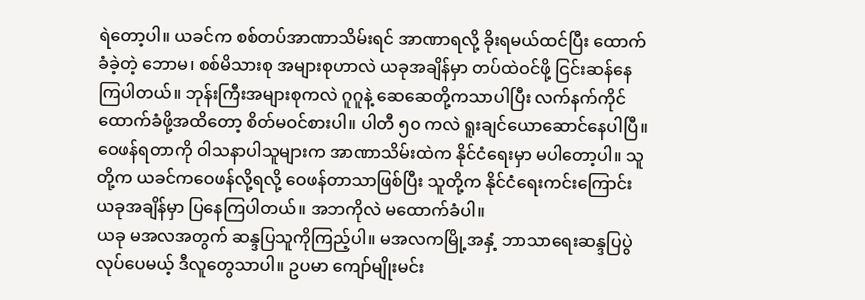ရဲတော့ပါ။ ယခင်က စစ်တပ်အာဏာသိမ်းရင် အာဏာရလို့ ခိုးရမယ်ထင်ပြီး ထောက်ခံခဲ့တဲ့ ဘောမ၊ စစ်မိသားစု အများစုဟာလဲ ယခုအချိန်မှာ တပ်ထဲဝင်ဖို့ ငြင်းဆန်နေကြပါတယ်။ ဘုန်းကြီးအများစုကလဲ ဂူဂူနဲ့ ဆေဆေတို့ကသာပါပြီး လက်နက်ကိုင်ထောက်ခံဖို့အထိတော့ စိတ်မဝင်စားပါ။ ပါတီ ၅၀ ကလဲ ရူးချင်ယောဆောင်နေပါပြီ။ ဝေဖန်ရတာကို ဝါသနာပါသူများက အာဏာသိမ်းထဲက နိုင်ငံရေးမှာ မပါတော့ပါ။ သူတို့က ယခင်ကဝေဖန်လို့ရလို့ ဝေဖန်တာသာဖြစ်ပြီး သူတို့က နိုင်ငံရေးကင်းကြောင်း ယခုအချိန်မှာ ပြနေကြပါတယ်။ အဘကိုလဲ မထောက်ခံပါ။
ယခု မအလအတွက် ဆန္ဒပြသူကိုကြည့်ပါ။ မအလကမြို့အနှံ့ ဘာသာရေးဆန္ဒပြပွဲလုပ်ပေမယ့် ဒီလူတွေသာပါ။ ဥပမာ ကျော်မျိုးမင်း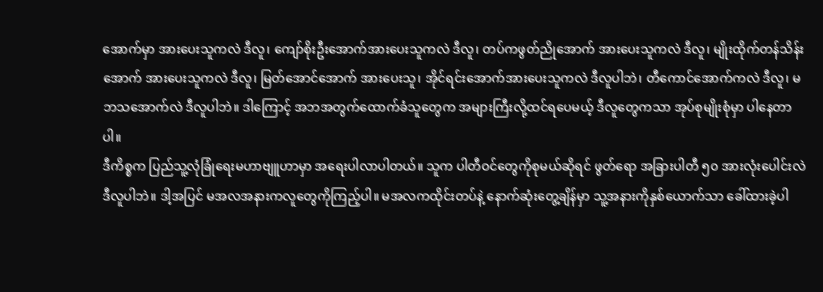အောက်မှာ အားပေးသူကလဲ ဒီလူ၊ ကျော်စိုးဦးအောက်အားပေးသူကလဲ ဒီလူ၊ တပ်ကဖွတ်ညိုအောက် အားပေးသူကလဲ ဒီလူ၊ မျိုးထိုက်တန်သိန်းအောက် အားပေးသူကလဲ ဒီလူ၊ မြတ်အောင်အောက် အားပေးသူ၊ အိုင်ရင်းအောက်အားပေးသူကလဲ ဒီလူပါဘဲ၊ တီကောင်အောက်ကလဲ ဒီလူ၊ မဘသအောက်လဲ ဒီလူပါဘဲ။ ဒါကြောင့် အဘအတွက်ထောက်ခံသူတွေက အများကြီးလို့ထင်ရပေမယ့် ဒီလူတွေကသာ အုပ်စုမျိုးစုံမှာ ပါနေတာပါ။
ဒီကိစ္စက ပြည်သူ့လုံခြုံရေးမဟာဗျူဟာမှာ အရေးပါလာပါတယ်။ သူက ပါတီဝင်တွေကိုစုမယ်ဆိုရင် ဖွတ်ရော အခြားပါတီ ၅၀ အားလုံးပေါင်းလဲ ဒီလူပါဘဲ။ ဒါ့အပြင် မအလအနားကလူတွေကိုကြည့်ပါ။ မအလကထိုင်းတပ်နဲ့ နောက်ဆုံးတွေ့ချိန်မှာ သူ့အနားကိုနှစ်ယောက်သာ ခေါ်ထားခဲ့ပါ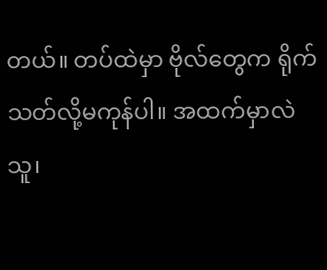တယ်။ တပ်ထဲမှာ ဗိုလ်တွေက ရိုက်သတ်လို့မကုန်ပါ။ အထက်မှာလဲ သူ၊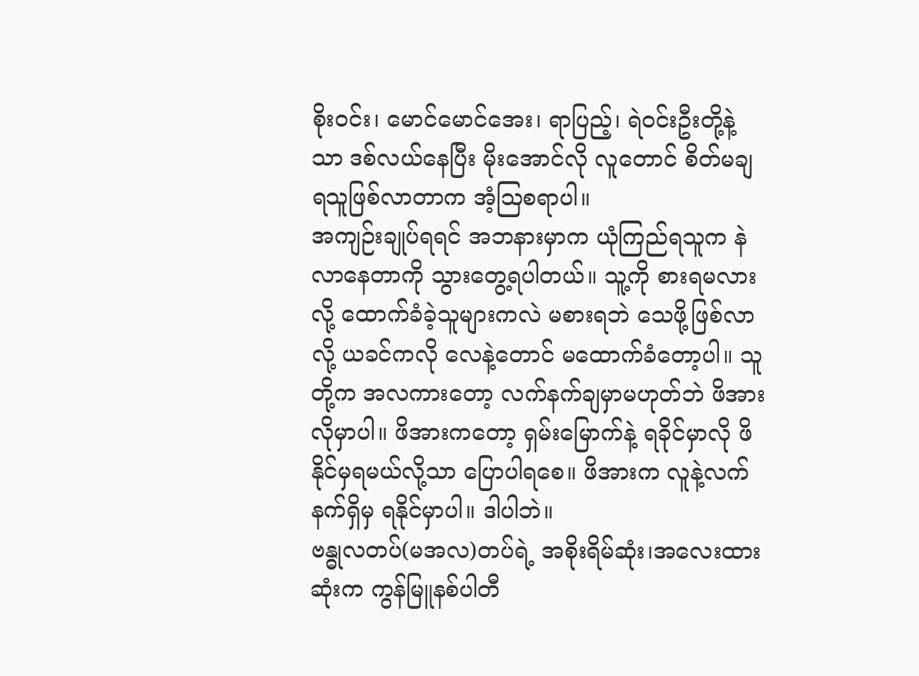စိုးဝင်း၊ မောင်မောင်အေး၊ ရာပြည့်၊ ရဲဝင်းဦးတို့နဲ့သာ ဒစ်လယ်နေပြီး မိုးအောင်လို လူတောင် စိတ်မချရသူဖြစ်လာတာက အံ့ဩစရာပါ။
အကျဉ်းချုပ်ရရင် အဘနားမှာက ယုံကြည်ရသူက နဲလာနေတာကို သွားတွေ့ရပါတယ်။ သူ့ကို စားရမလားလို့ ထောက်ခံခဲ့သူများကလဲ မစားရဘဲ သေဖို့ဖြစ်လာလို့ ယခင်ကလို လေနဲ့တောင် မထောက်ခံတော့ပါ။ သူတို့က အလကားတော့ လက်နက်ချမှာမဟုတ်ဘဲ ဖိအားလိုမှာပါ။ ဖိအားကတော့ ရှမ်းမြောက်နဲ့ ရခိုင်မှာလို ဖိနိုင်မှရမယ်လို့သာ ပြောပါရစေ။ ဖိအားက လူနဲ့လက်နက်ရှိမှ ရနိုင်မှာပါ။ ဒါပါဘဲ။
ဗန္ဓုလတပ်(မအလ)တပ်ရဲ့ အစိုးရိမ်ဆုံး၊အလေးထားဆုံးက ကွန်မြူနစ်ပါတီ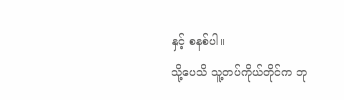နှင့် စနစ်ပါ။
သို့ပေသိ သူ့တပ်ကိုယ်တိုင်က ဘု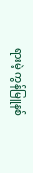ရားမဲ့ ကွန်မြူနစ်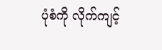ပုံစံကို လိုက်ကျင့်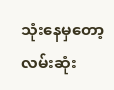သုံးနေမှတော့ လမ်းဆုံး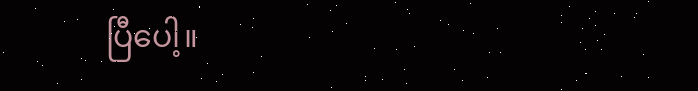ပြီပေါ့။